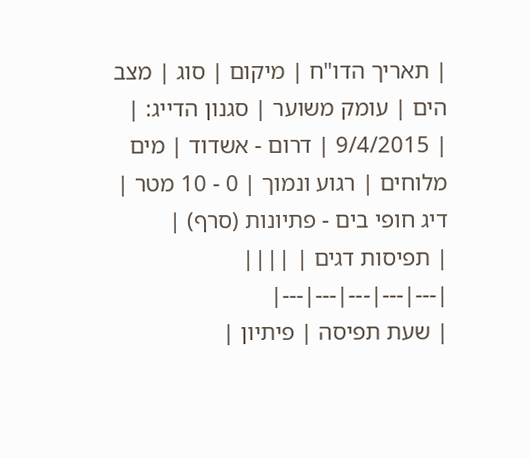| תאריך הדו"ח | מיקום | סוג | מצב הים | עומק משוער | סגנון הדייג: |
| 9/4/2015 | דרום - אשדוד | מים מלוחים | רגוע ונמוך | 0 - 10 מטר | דיג חופי בים - פתיונות (סרף) |
| תפיסות דגים | ||||
|---|---|---|---|---|
| שעת תפיסה | פיתיון |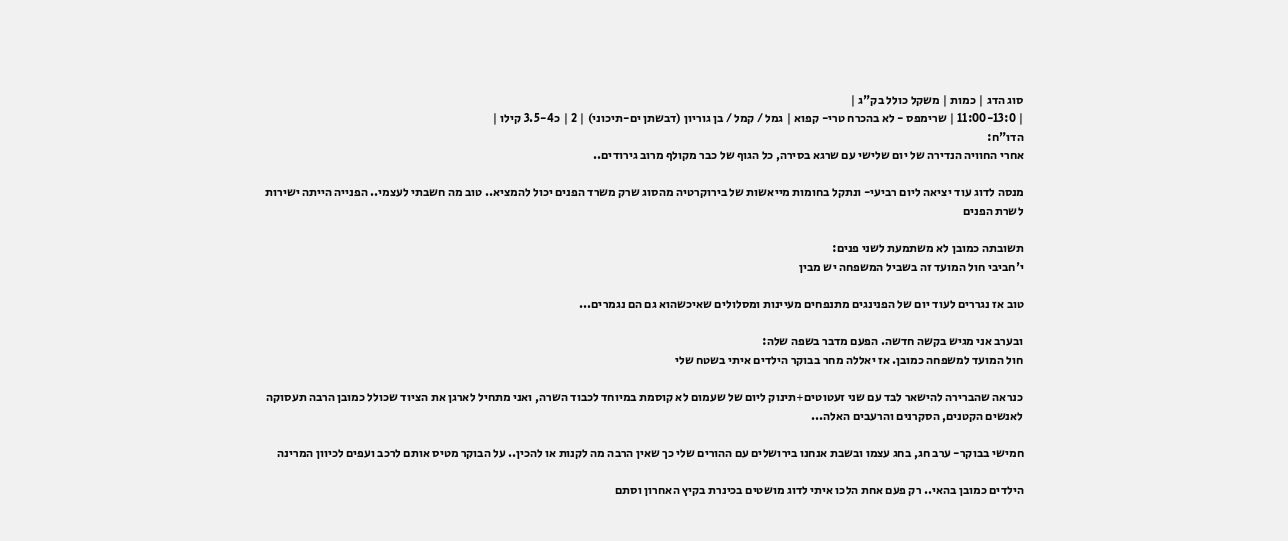סוג הדג | כמות | משקל כולל בק"ג |
| 11:00-13:0 | שרימפס - לא בהכרח טרי- קפוא | גמל / קמל / בן גוריון (דבשתן ים-תיכוני) | 2 | כ3.5-4 קילו |
הדו"ח:
אחרי החוויה הנדירה של יום שלישי עם שרגא בסירה, כל הגוף של כבר מקולף מרוב גירודים..

מנסה לדוג עוד יציאה ליום רביעי- ונתקל בחומות מייאשות של בירוקרטיה מהסוג שרק משרד הפנים יכול להמציא.. טוב מה חשבתי לעצמי.. הפנייה הייתה ישירות לשרת הפנים

תשובתה כמובן לא משתמעת לשני פנים:
י'חביבי חול המועד זה בשביל המשפחה יש מבין

טוב אז נגררים לעוד יום של הפנינגים מתנפחים מעיינות ומסלולים שאיכשהוא גם הם נגמרים...

ובערב אני מגיש בקשה חדשה. הפעם מדבר בשפה שלה:
חול המועד למשפחה כמובן. אז יאללה מחר בבוקר הילדים איתי בשטח שלי

כנראה שהברירה להישאר לבד עם שני זעטוטים+תינוק ליום של שעמום לא קוסמת במיוחד לכבוד השרה, ואני מתחיל לארגן את הציוד שכולל כמובן הרבה תעסוקה לאנשים הקטנים, הסקרנים והרעבים האלה...

חמישי בבוקר- ערב חג, בחג עצמו ובשבת אנחנו בירושלים עם ההורים שלי כך שאין הרבה מה לקנות או להכין.. על הבוקר מטיס אותם לרכב ועפים לכיוון המרינה

הילדים כמובן בהאי.. רק פעם אחת הלכו איתי לדוג מושטים בכינרת בקיץ האחרון וסתם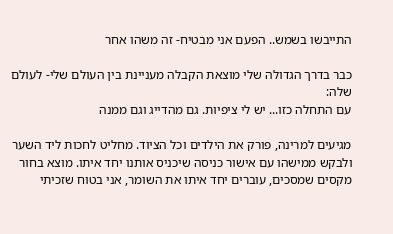התייבשו בשמש.. הפעם אני מבטיח- זה משהו אחר

כבר בדרך הגדולה שלי מוצאת הקבלה מעניינת בין העולם שלי- לעולם שלה:
עם התחלה כזו... יש לי ציפיות. גם מהדייג וגם ממנה

מגיעים למרינה, פורק את הילדים וכל הציוד. מחליט לחכות ליד השער ולבקש ממישהו עם אישור כניסה שיכניס אותנו יחד איתו. מוצא בחור מקסים שמסכים, עוברים יחד איתו את השומר, אני בטוח שזכיתי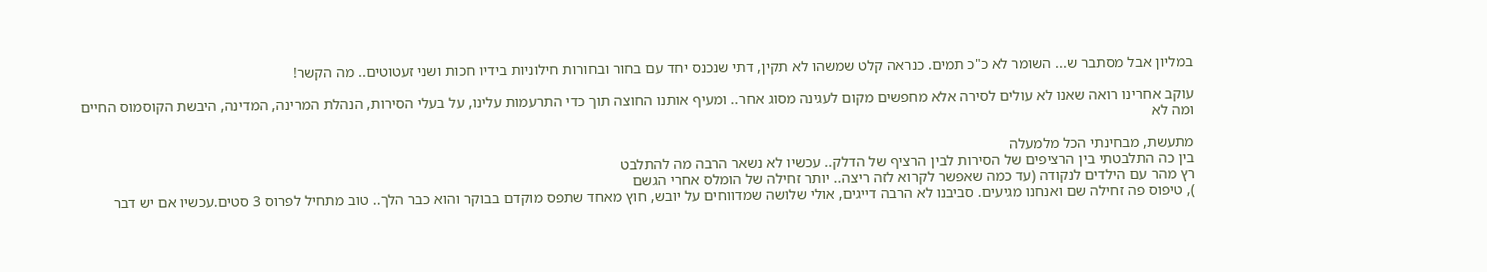במליון אבל מסתבר ש... השומר לא כ"כ תמים. כנראה קלט שמשהו לא תקין, דתי שנכנס יחד עם בחור ובחורות חילוניות בידיו חכות ושני זעטוטים.. מה הקשר!

עוקב אחרינו רואה שאנו לא עולים לסירה אלא מחפשים מקום לעגינה מסוג אחר.. ומעיף אותנו החוצה תוך כדי התרעמות עלינו, על בעלי הסירות, הנהלת המרינה, המדינה, היבשת הקוסמוס החיים ומה לא

מתעשת, מבחינתי הכל מלמעלה
בין כה התלבטתי בין הרציפים של הסירות לבין הרציף של הדלק.. עכשיו לא נשאר הרבה מה להתלבט
רץ מהר עם הילדים לנקודה (עד כמה שאפשר לקרוא לזה ריצה.. יותר זחילה של הומלס אחרי הגשם
), טיפוס פה זחילה שם ואנחנו מגיעים. סביבנו לא הרבה דייגים, אולי שלושה שמדווחים על יובש, חוץ מאחד שתפס מוקדם בבוקר והוא כבר הלך.. טוב מתחיל לפרוס 3 סטים.עכשיו אם יש דבר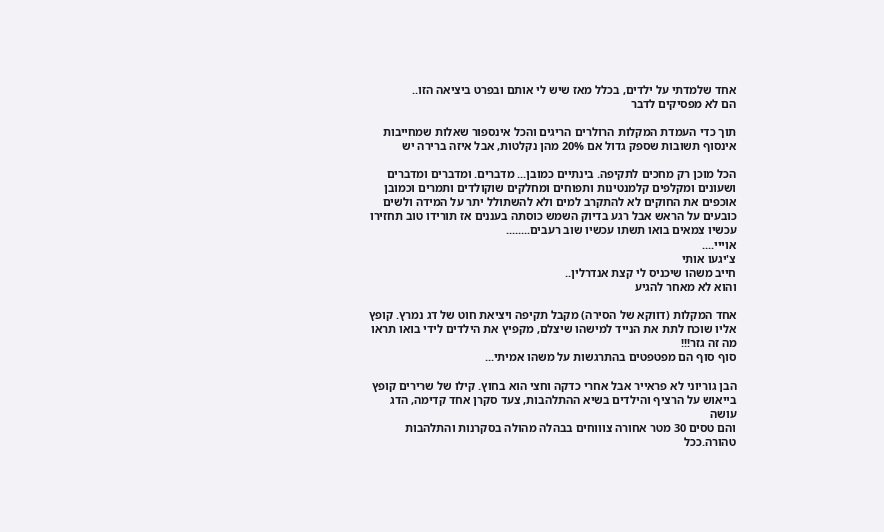אחד שלמדתי על ילדים, בכלל מאז שיש לי אותם ובפרט ביציאה הזו..
הם לא מפסיקים לדבר

תוך כדי העמדת המקלות הרולרים הריגים והכל אינספור שאלות שמחייבות אינסוף תשובות שספק גדול אם 20% מהן נקלטות, אבל איזה ברירה יש

הכל מוכן רק מחכים לתקיפה. בינתיים כמובן... מדברים. ומדברים ומדברים ושעונים ומקלפים קלמנטינות ותפוחים ומחלקים שוקולדים ותמרים וכמובן אוכפים את החוקים לא להתקרב למים ולא להשתולל יתר על המידה ולשים כובעים על הראש אבל רגע בדיוק השמש כוסתה בעננים אז תורידו טוב תחזירו עכשיו צמאים בואו תשתו עכשיו שוב רעבים........
אוייי....
צ'יגעו אותי
חייב משהו שיכניס לי קצת אנדרלין..
והוא לא מאחר להגיע

אחד המקלות (דווקא של הסירה) מקבל תקיפה ויציאת חוט של דג נמרץ. קופץ אליו שוכח לתת את הנייד למישהו שיצלם, מקפיץ את הילדים לידי בואו תראו מה זה גזר!!!
סוף סוף הם מפטפטים בהתרגשות על משהו אמיתי...

הבן גוריוני לא פראייר אבל אחרי כדקה וחצי הוא בחוץ. קילו של שרירים קופץ בייאוש על הרציף והילדים בשיא ההתלהבות, צעד סקרן אחד קדימה, הדג עושה
והם טסים 30 מטר אחורה צוווחים בבהלה מהולה בסקרנות והתלהבות טהורה.ככל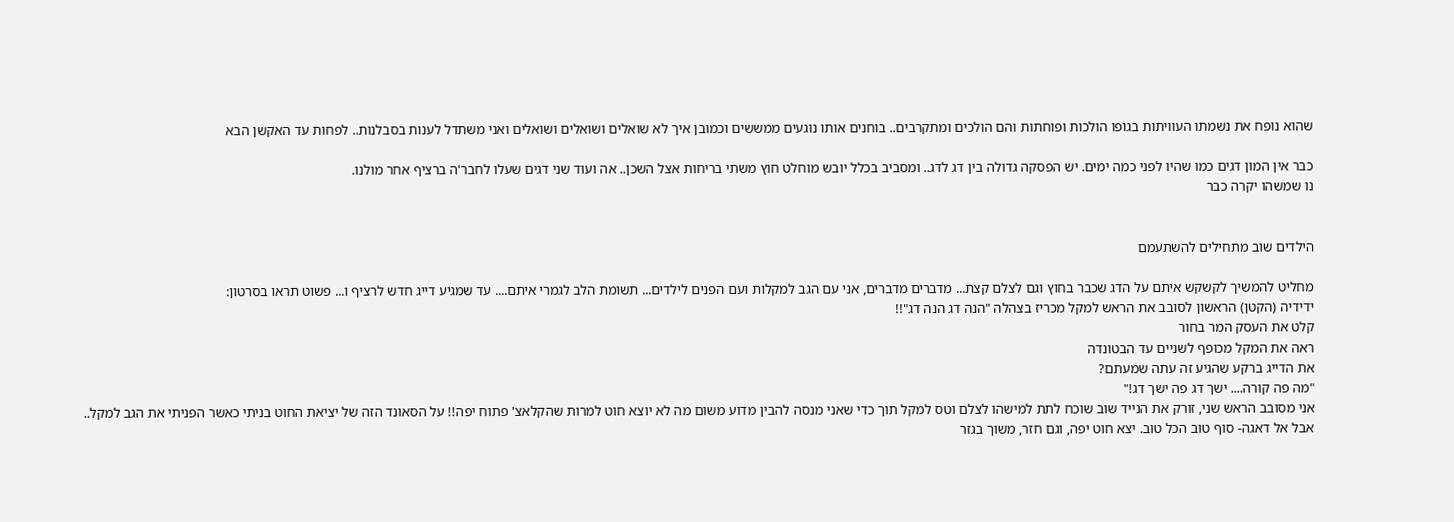שהוא נופח את נשמתו העוויתות בגופו הולכות ופוחתות והם הולכים ומתקרבים.. בוחנים אותו נוגעים ממששים וכמובן איך לא שואלים ושואלים ושואלים ואני משתדל לענות בסבלנות.. לפחות עד האקשן הבא

כבר אין המון דגים כמו שהיו לפני כמה ימים. יש הפסקה גדולה בין דג לדג.. ומסביב בכלל יובש מוחלט חוץ משתי בריחות אצל השכן.. אה ועוד שני דגים שעלו לחבר'ה ברציף אחר מולנו.
נו שמשהו יקרה כבר


הילדים שוב מתחילים להשתעמם

מחליט להמשיך לקשקש איתם על הדג שכבר בחוץ וגם לצלם קצת... מדברים מדברים, אני עם הגב למקלות ועם הפנים לילדים... תשומת הלב לגמרי איתם.... עד שמגיע דייג חדש לרציף ו... פשוט תראו בסרטון:
ידידיה (הקטן) הראשון לסובב את הראש למקל מכריז בצהלה "הנה דג הנה דג"!!
קלט את העסק המר בחור
ראה את המקל מכופף לשניים עד הבטונדה
את הדייג ברקע שהגיע זה עתה שמעתם?
"מה פה קורה.... ישך דג פה ישך דג!"
אני מסובב הראש שני, זורק את הנייד שוב שוכח לתת למישהו לצלם וטס למקל תוך כדי שאני מנסה להבין מדוע משום מה לא יוצא חוט למרות שהקלאצ' פתוח יפה!! על הסאונד הזה של יציאת החוט בניתי כאשר הפניתי את הגב למקל..
אבל אל דאגה- סוף טוב הכל טוב. יצא חוט יפה, וגם חזר, משוך בגזר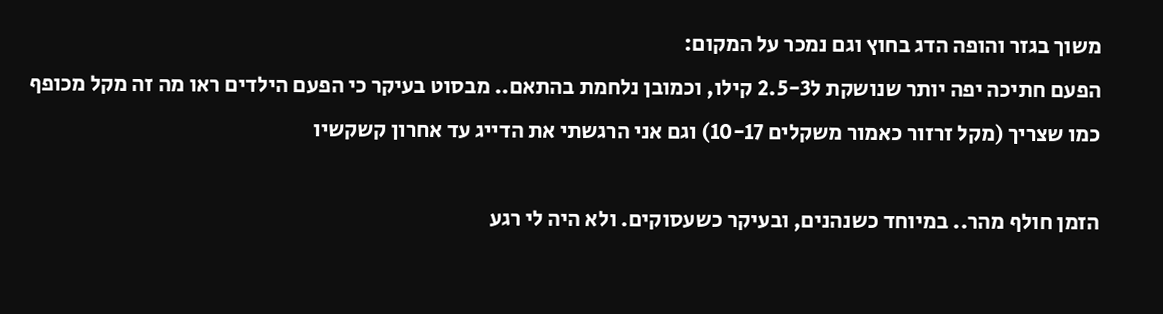משוך בגזר והופה הדג בחוץ וגם נמכר על המקום:
הפעם חתיכה יפה יותר שנושקת ל2.5-3 קילו, וכמובן נלחמת בהתאם.. מבסוט בעיקר כי הפעם הילדים ראו מה זה מקל מכופף כמו שצריך (מקל זרזור כאמור משקלים 10-17) וגם אני הרגשתי את הדייג עד אחרון קשקשיו

הזמן חולף מהר.. במיוחד כשנהנים, ובעיקר כשעסוקים. ולא היה לי רגע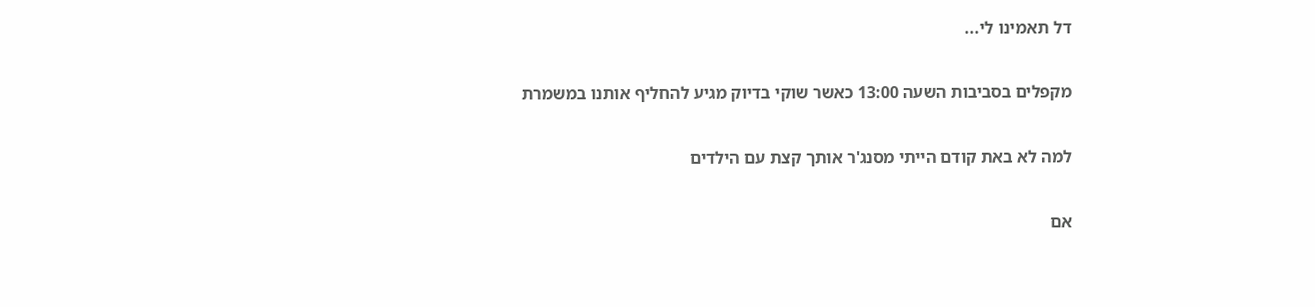דל תאמינו לי...

מקפלים בסביבות השעה 13:00 כאשר שוקי בדיוק מגיע להחליף אותנו במשמרת

למה לא באת קודם הייתי מסנג'ר אותך קצת עם הילדים

אם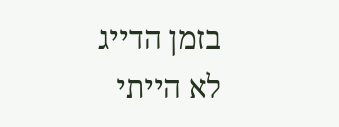בזמן הדייג לא הייתי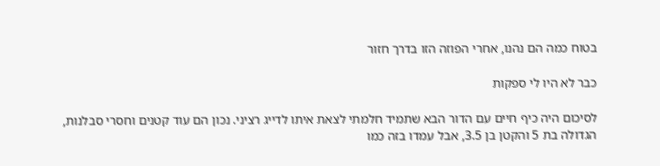בטוח כמה הם נהנו, אחרי הפוזה הזו בדרך חזור

כבר לא היו לי ספקות

לסיכום היה כיף חיים עם הדור הבא שתמיד חלמתי לצאת איתו לדייג רציני. נכון הם עוד קטנים וחסרי סבלנות, הגדולה בת 5 והקטן בן 3.5, אבל עמדו בזה כמו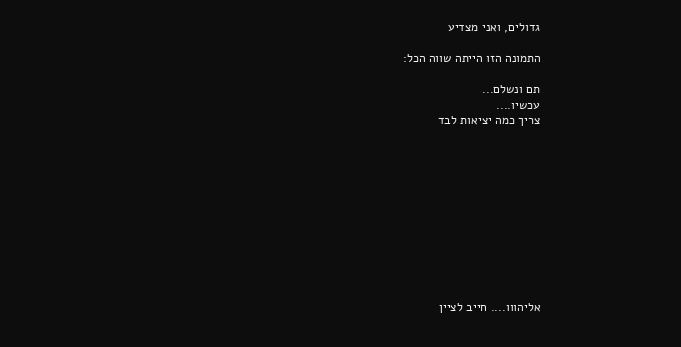גדולים, ואני מצדיע

התמונה הזו הייתה שווה הכל:

תם ונשלם...
עכשיו....
צריך כמה יציאות לבד











אליהווו.... חייב לציין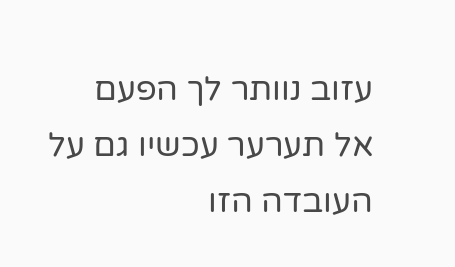עזוב נוותר לך הפעם
אל תערער עכשיו גם על העובדה הזו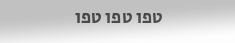טפו טפו טפו